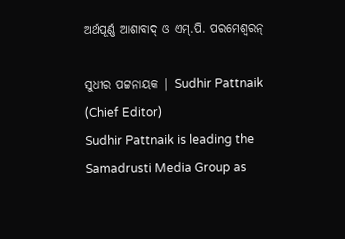ଅର୍ଥପୂର୍ଣ୍ଣ ଆଶାବାଦ୍ ଓ ଏମ୍.ପି. ପରମେଶ୍ୱରନ୍

ସୁଧୀର ପଟ୍ଟନାୟକ | Sudhir Pattnaik (Chief Editor)
Sudhir Pattnaik is leading the Samadrusti Media Group as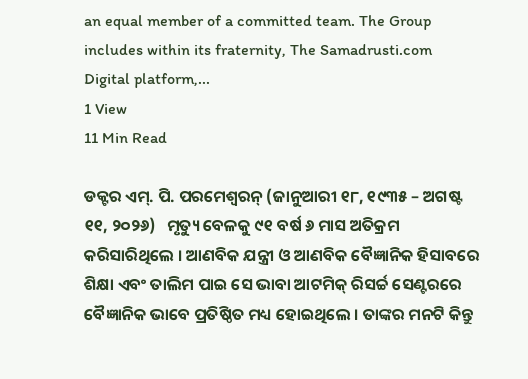an equal member of a committed team. The Group includes within its fraternity, The Samadrusti.com Digital platform,...
1 View
11 Min Read

ଡକ୍ଟର ଏମ୍. ପି. ପରମେଶ୍ୱରନ୍ (ଜାନୁଆରୀ ୧୮, ୧୯୩୫ – ଅଗଷ୍ଟ ୧୧, ୨୦୨୬)   ମୃତ୍ୟୁ ବେଳକୁ ୯୧ ବର୍ଷ ୬ ମାସ ଅତିକ୍ରମ କରିସାରିଥିଲେ । ଆଣବିକ ଯନ୍ତ୍ରୀ ଓ ଆଣବିକ ବୈଜ୍ଞାନିକ ହିସାବରେ ଶିକ୍ଷା ଏବଂ ତାଲିମ ପାଇ ସେ ଭାବା ଆଟମିକ୍ ରିସର୍ଚ୍ଚ ସେଣ୍ଟରରେ ବୈଜ୍ଞାନିକ ଭାବେ ପ୍ରତିଷ୍ଠିତ ମଧ୍ୟ ହୋଇଥିଲେ । ତାଙ୍କର ମନଟି କିନ୍ତୁ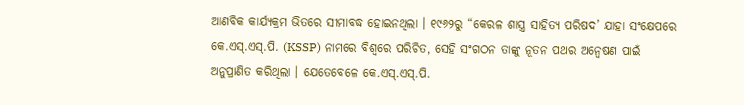ଆଣବିକ କାର୍ଯ୍ୟକ୍ରମ ଭିତରେ ସୀମାବଦ୍ଧ ହୋଇନଥିଲା । ୧୯୬୨ରୁ “କେରଳ ଶାସ୍ତ୍ର ସାହିତ୍ୟ ପରିଷଦ’ ଯାହା ସଂକ୍ଷେପରେ କେ.ଏସ୍.ଏସ୍.ପି. (KSSP) ନାମରେ ବିଶ୍ୱରେ ପରିଚିତ, ସେହି ସଂଗଠନ ତାଙ୍କୁ ନୂତନ ପଥର ଅନ୍ୱେଷଣ ପାଇଁ ଅନୁପ୍ରାଣିତ କରିଥିଲା । ଯେତେବେଳେ କେ.ଏସ୍.ଏସ୍.ପି.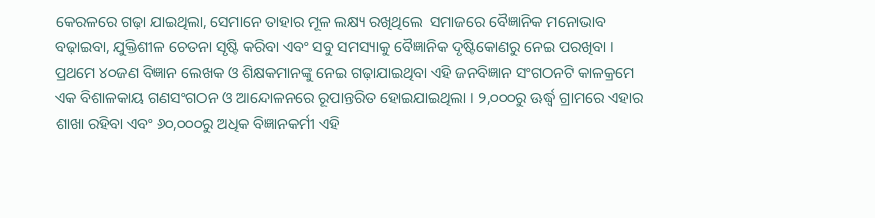କେରଳରେ ଗଢ଼ା ଯାଇଥିଲା, ସେମାନେ ତାହାର ମୂଳ ଲକ୍ଷ୍ୟ ରଖିଥିଲେ  ସମାଜରେ ବୈଜ୍ଞାନିକ ମନୋଭାବ ବଢ଼ାଇବା, ଯୁକ୍ତିଶୀଳ ଚେତନା ସୃଷ୍ଟି କରିବା ଏବଂ ସବୁ ସମସ୍ୟାକୁ ବୈଜ୍ଞାନିକ ଦୃଷ୍ଟିକୋଣରୁ ନେଇ ପରଖିବା । ପ୍ରଥମେ ୪୦ଜଣ ବିଜ୍ଞାନ ଲେଖକ ଓ ଶିକ୍ଷକମାନଙ୍କୁ ନେଇ ଗଢ଼ାଯାଇଥିବା ଏହି ଜନବିଜ୍ଞାନ ସଂଗଠନଟି କାଳକ୍ରମେ ଏକ ବିଶାଳକାୟ ଗଣସଂଗଠନ ଓ ଆନ୍ଦୋଳନରେ ରୂପାନ୍ତରିତ ହୋଇଯାଇଥିଲା । ୨,୦୦୦ରୁ ଊର୍ଦ୍ଧ୍ୱ ଗ୍ରାମରେ ଏହାର ଶାଖା ରହିବା ଏବଂ ୬୦,୦୦୦ରୁ ଅଧିକ ବିଜ୍ଞାନକର୍ମୀ ଏହି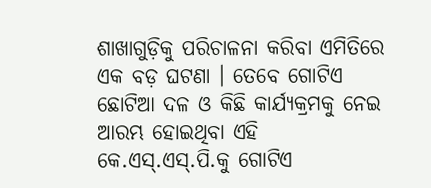ଶାଖାଗୁଡ଼ିକୁ ପରିଚାଳନା କରିବା ଏମିତିରେ ଏକ ବଡ଼ ଘଟଣା । ତେବେ ଗୋଟିଏ ଛୋଟିଆ ଦଳ ଓ କିଛି କାର୍ଯ୍ୟକ୍ରମକୁ ନେଇ ଆରମ୍ଭ ହୋଇଥିବା ଏହି କେ.ଏସ୍.ଏସ୍.ପି.କୁ ଗୋଟିଏ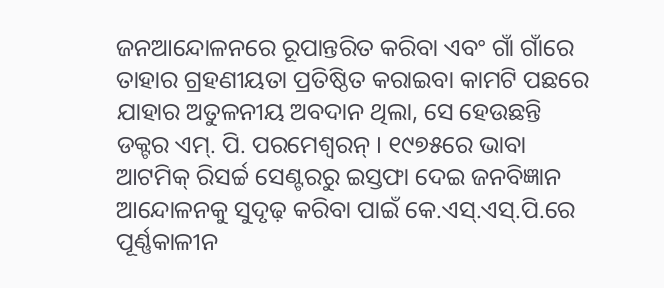ଜନଆନ୍ଦୋଳନରେ ରୂପାନ୍ତରିତ କରିବା ଏବଂ ଗାଁ ଗାଁରେ ତାହାର ଗ୍ରହଣୀୟତା ପ୍ରତିଷ୍ଠିତ କରାଇବା କାମଟି ପଛରେ ଯାହାର ଅତୁଳନୀୟ ଅବଦାନ ଥିଲା, ସେ ହେଉଛନ୍ତି ଡକ୍ଟର ଏମ୍. ପି. ପରମେଶ୍ୱରନ୍ । ୧୯୭୫ରେ ଭାବା ଆଟମିକ୍ ରିସର୍ଚ୍ଚ ସେଣ୍ଟରରୁ ଇସ୍ତଫା ଦେଇ ଜନବିଜ୍ଞାନ ଆନ୍ଦୋଳନକୁ ସୁଦୃଢ଼ କରିବା ପାଇଁ କେ.ଏସ୍.ଏସ୍.ପି.ରେ ପୂର୍ଣ୍ଣକାଳୀନ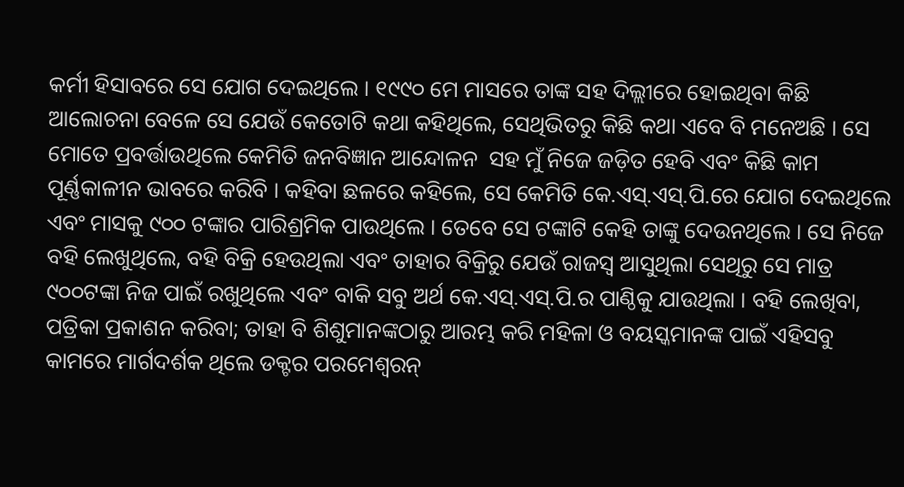କର୍ମୀ ହିସାବରେ ସେ ଯୋଗ ଦେଇଥିଲେ । ୧୯୯୦ ମେ ମାସରେ ତାଙ୍କ ସହ ଦିଲ୍ଲୀରେ ହୋଇଥିବା କିଛି ଆଲୋଚନା ବେଳେ ସେ ଯେଉଁ କେତୋଟି କଥା କହିଥିଲେ, ସେଥିଭିତରୁ କିଛି କଥା ଏବେ ବି ମନେଅଛି । ସେ ମୋତେ ପ୍ରବର୍ତ୍ତାଉଥିଲେ କେମିତି ଜନବିଜ୍ଞାନ ଆନ୍ଦୋଳନ  ସହ ମୁଁ ନିଜେ ଜଡ଼ିତ ହେବି ଏବଂ କିଛି କାମ ପୂର୍ଣ୍ଣକାଳୀନ ଭାବରେ କରିବି । କହିବା ଛଳରେ କହିଲେ, ସେ କେମିତି କେ.ଏସ୍.ଏସ୍.ପି.ରେ ଯୋଗ ଦେଇଥିଲେ ଏବଂ ମାସକୁ ୯୦୦ ଟଙ୍କାର ପାରିଶ୍ରମିକ ପାଉଥିଲେ । ତେବେ ସେ ଟଙ୍କାଟି କେହି ତାଙ୍କୁ ଦେଉନଥିଲେ । ସେ ନିଜେ ବହି ଲେଖୁଥିଲେ, ବହି ବିକ୍ରି ହେଉଥିଲା ଏବଂ ତାହାର ବିକ୍ରିରୁ ଯେଉଁ ରାଜସ୍ୱ ଆସୁଥିଲା ସେଥିରୁ ସେ ମାତ୍ର ୯୦୦ଟଙ୍କା ନିଜ ପାଇଁ ରଖୁଥିଲେ ଏବଂ ବାକି ସବୁ ଅର୍ଥ କେ.ଏସ୍.ଏସ୍.ପି.ର ପାଣ୍ଠିକୁ ଯାଉଥିଲା । ବହି ଲେଖିବା, ପତ୍ରିକା ପ୍ରକାଶନ କରିବା; ତାହା ବି ଶିଶୁମାନଙ୍କଠାରୁ ଆରମ୍ଭ କରି ମହିଳା ଓ ବୟସ୍କମାନଙ୍କ ପାଇଁ ଏହିସବୁ କାମରେ ମାର୍ଗଦର୍ଶକ ଥିଲେ ଡକ୍ଟର ପରମେଶ୍ୱରନ୍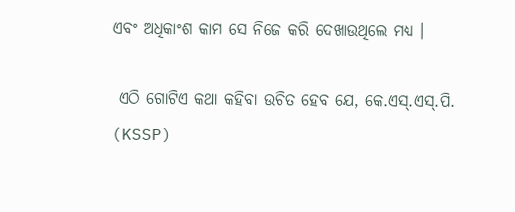ଏବଂ ଅଧିକାଂଶ କାମ ସେ ନିଜେ କରି ଦେଖାଉଥିଲେ ମଧ୍ୟ ।

 ଏଠି ଗୋଟିଏ କଥା କହିବା ଉଚିତ ହେବ ଯେ, କେ.ଏସ୍.ଏସ୍.ପି. (KSSP)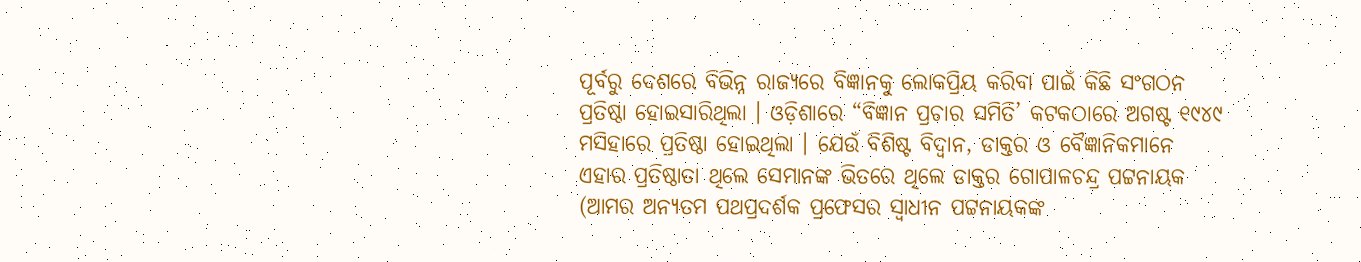ପୂର୍ବରୁ ଦେଶରେ ବିଭିନ୍ନ ରାଜ୍ୟରେ ବିଜ୍ଞାନକୁ ଲୋକପ୍ରିୟ କରିବା ପାଇଁ କିଛି ସଂଗଠନ ପ୍ରତିଷ୍ଠା ହୋଇସାରିଥିଲା । ଓଡ଼ିଶାରେ “ବିଜ୍ଞାନ ପ୍ରଚାର ସମିତି’ କଟକଠାରେ ଅଗଷ୍ଟ ୧୯୪୯ ମସିହାରେ ପ୍ରତିଷ୍ଠା ହୋଇଥିଲା । ଯେଉଁ ବିଶିଷ୍ଟ ବିଦ୍ୱାନ, ଡାକ୍ତର ଓ ବୈଜ୍ଞାନିକମାନେ ଏହାର ପ୍ରତିଷ୍ଠାତା ଥିଲେ ସେମାନଙ୍କ ଭିତରେ ଥିଲେ ଡାକ୍ତର ଗୋପାଳଚନ୍ଦ୍ର ପଟ୍ଟନାୟକ (ଆମର ଅନ୍ୟତମ ପଥପ୍ରଦର୍ଶକ ପ୍ରଫେସର ସ୍ୱାଧୀନ ପଟ୍ଟନାୟକଙ୍କ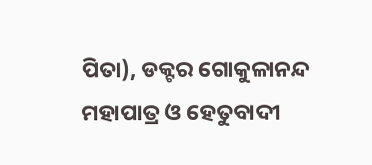ପିତା), ଡକ୍ଟର ଗୋକୁଳାନନ୍ଦ ମହାପାତ୍ର ଓ ହେତୁବାଦୀ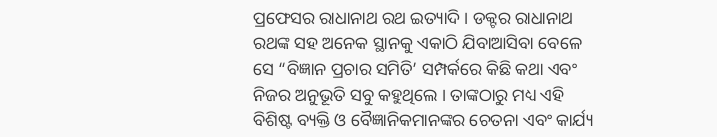ପ୍ରଫେସର ରାଧାନାଥ ରଥ ଇତ୍ୟାଦି । ଡକ୍ଟର ରାଧାନାଥ ରଥଙ୍କ ସହ ଅନେକ ସ୍ଥାନକୁ ଏକାଠି ଯିବାଆସିବା ବେଳେ ସେ “ବିଜ୍ଞାନ ପ୍ରଚାର ସମିତି’ ସମ୍ପର୍କରେ କିଛି କଥା ଏବଂ ନିଜର ଅନୁଭୂତି ସବୁ କହୁଥିଲେ । ତାଙ୍କଠାରୁ ମଧ୍ୟ ଏହି ବିଶିଷ୍ଟ ବ୍ୟକ୍ତି ଓ ବୈଜ୍ଞାନିକମାନଙ୍କର ଚେତନା ଏବଂ କାର୍ଯ୍ୟ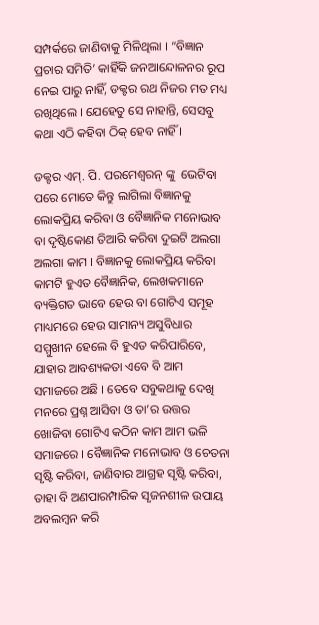ସମ୍ପର୍କରେ ଜାଣିବାକୁ ମିଳିଥିଲା । “ବିଜ୍ଞାନ ପ୍ରଚାର ସମିତି’ କାହିଁକି ଜନଆନ୍ଦୋଳନର ରୂପ ନେଇ ପାରୁ ନାହିଁ, ଡକ୍ଟର ରଥ ନିଜର ମତ ମଧ୍ୟ ରଖିଥିଲେ । ଯେହେତୁ ସେ ନାହାନ୍ତି, ସେସବୁ କଥା ଏଠି କହିବା ଠିକ୍ ହେବ ନାହିଁ ।

ଡକ୍ଟର ଏମ୍. ପି. ପରମେଶ୍ୱରନ୍ ଙ୍କୁ  ଭେଟିବା ପରେ ମୋତେ କିନ୍ତୁ ଲାଗିଲା ବିଜ୍ଞାନକୁ ଲୋକପ୍ରିୟ କରିବା ଓ ବୈଜ୍ଞାନିକ ମନୋଭାବ ବା ଦୃଷ୍ଟିକୋଣ ତିଆରି କରିବା ଦୁଇଟି ଅଲଗା ଅଲଗା କାମ । ବିଜ୍ଞାନକୁ ଲୋକପ୍ରିୟ କରିବା କାମଟି ହୁଏତ ବୈଜ୍ଞାନିକ, ଲେଖକମାନେ ବ୍ୟକ୍ତିଗତ ଭାବେ ହେଉ ବା ଗୋଟିଏ ସମୂହ ମାଧ୍ୟମରେ ହେଉ ସାମାନ୍ୟ ଅସୁବିଧାର ସମ୍ମୁଖୀନ ହେଲେ ବି ହୁଏତ କରିପାରିବେ, ଯାହାର ଆବଶ୍ୟକତା ଏବେ ବି ଆମ ସମାଜରେ ଅଛି । ତେବେ ସବୁକଥାକୁ ଦେଖି ମନରେ ପ୍ରଶ୍ନ ଆସିବା ଓ ତା’ର ଉତ୍ତର ଖୋଜିବା ଗୋଟିଏ କଠିନ କାମ ଆମ ଭଳି ସମାଜରେ । ବୈଜ୍ଞାନିକ ମନୋଭାବ ଓ ଚେତନା ସୃଷ୍ଟି କରିବା, ଜାଣିବାର ଆଗ୍ରହ ସୃଷ୍ଟି କରିବା, ତାହା ବି ଅଣପାରମ୍ପାରିକ ସୃଜନଶୀଳ ଉପାୟ ଅବଲମ୍ବନ କରି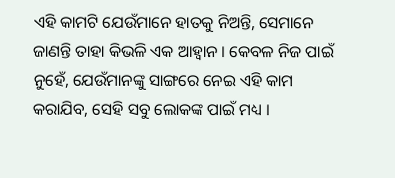ଏହି କାମଟି ଯେଉଁମାନେ ହାତକୁ ନିଅନ୍ତି, ସେମାନେ ଜାଣନ୍ତି ତାହା କିଭଳି ଏକ ଆହ୍ୱାନ । କେବଳ ନିଜ ପାଇଁ ନୁହେଁ, ଯେଉଁମାନଙ୍କୁ ସାଙ୍ଗରେ ନେଇ ଏହି କାମ କରାଯିବ, ସେହି ସବୁ ଲୋକଙ୍କ ପାଇଁ ମଧ୍ୟ ।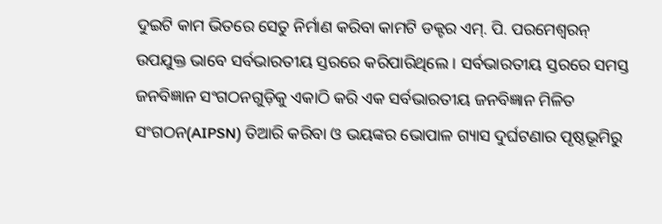ଦୁଇଟି କାମ ଭିତରେ ସେତୁ ନିର୍ମାଣ କରିବା କାମଟି ଡକ୍ଟର ଏମ୍. ପି. ପରମେଶ୍ୱରନ୍ ଉପଯୁକ୍ତ ଭାବେ ସର୍ବଭାରତୀୟ ସ୍ତରରେ କରିପାରିଥିଲେ । ସର୍ବଭାରତୀୟ ସ୍ତରରେ ସମସ୍ତ ଜନବିଜ୍ଞାନ ସଂଗଠନଗୁଡ଼ିକୁ ଏକାଠି କରି ଏକ ସର୍ବଭାରତୀୟ ଜନବିଜ୍ଞାନ ମିଳିତ ସଂଗଠନ(AIPSN) ତିଆରି କରିବା ଓ ଭୟଙ୍କର ଭୋପାଳ ଗ୍ୟାସ ଦୁର୍ଘଟଣାର ପୃଷ୍ଠଭୂମିରୁ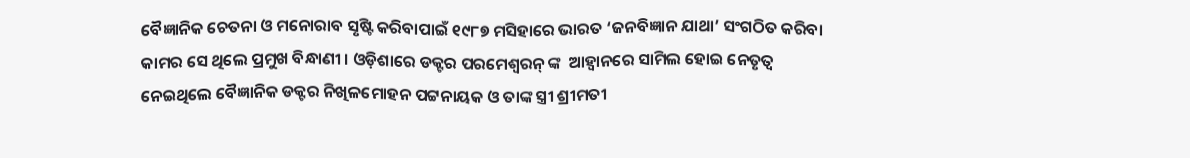ବୈଜ୍ଞାନିକ ଚେତନା ଓ ମନୋରାବ ସୃଷ୍ଟି କରିବାପାଇଁ ୧୯୮୭ ମସିହାରେ ଭାରତ ‘ଜନବିଜ୍ଞାନ ଯାଥା’ ସଂଗଠିତ କରିବା କାମର ସେ ଥିଲେ ପ୍ରମୁଖ ବିନ୍ଧାଣୀ । ଓଡ଼ିଶାରେ ଡକ୍ଟର ପରମେଶ୍ୱରନ୍ ଙ୍କ  ଆହ୍ୱାନରେ ସାମିଲ ହୋଇ ନେତୃତ୍ୱ ନେଇଥିଲେ ବୈଜ୍ଞାନିକ ଡକ୍ଟର ନିଖିଳମୋହନ ପଟ୍ଟନାୟକ ଓ ତାଙ୍କ ସ୍ତ୍ରୀ ଶ୍ରୀମତୀ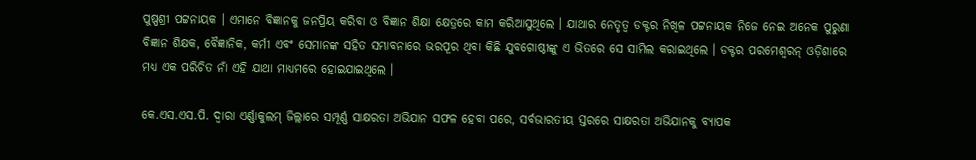ପୁଷ୍ପଶ୍ରୀ ପଟ୍ଟନାୟକ । ଏମାନେ ବିଜ୍ଞାନକୁ ଜନପ୍ରିୟ କରିବା ଓ ବିଜ୍ଞାନ ଶିକ୍ଷା କ୍ଷେତ୍ରରେ କାମ କରିଆସୁଥିଲେ । ଯାଥାର ନେତୃତ୍ୱ ଡକ୍ଟର ନିଖିଳ ପଟ୍ଟନାୟକ ନିଜେ ନେଇ ଅନେକ ପୁରୁଣା ବିଜ୍ଞାନ ଶିକ୍ଷକ, ବୈଜ୍ଞାନିକ, କର୍ମୀ ଏବଂ ସେମାନଙ୍କ ସହିତ ସମ୍ଭାବନାରେ ଭରପୂର ଥିବା କିଛି ଯୁବଗୋଷ୍ଠୀଙ୍କୁ ଏ ଭିତରେ ସେ ସାମିଲ କରାଇଥିଲେ । ଡକ୍ଟର ପରମେଶ୍ୱରନ୍ ଓଡ଼ିଶାରେ ମଧ୍ୟ ଏକ ପରିଚିତ ନାଁ ଏହି ଯାଥା ମାଧ୍ୟମରେ ହୋଇଯାଇଥିଲେ ।

କେ.ଏସ.ଏସ.ପି. ଦ୍ୱାରା ଏର୍ଣ୍ଣାକୁଲମ୍ ଜିଲ୍ଲାରେ ସମ୍ପୂର୍ଣ୍ଣ ସାକ୍ଷରତା ଅଭିଯାନ ସଫଳ ହେବା ପରେ, ସର୍ବଭାରତୀୟ ସ୍ତରରେ ସାକ୍ଷରତା ଅଭିଯାନକୁ ବ୍ୟାପକ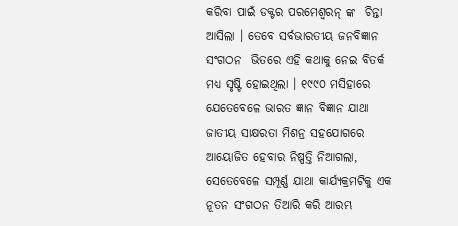କରିବା ପାଇଁ ଡକ୍ଟର ପରମେଶ୍ୱରନ୍ ଙ୍କ  ଚିନ୍ତା ଆସିଲା । ତେବେ ସର୍ବଭାରତୀୟ ଜନବିଜ୍ଞାନ ସଂଗଠନ  ଭିତରେ ଏହି କଥାକୁ ନେଇ ବିତର୍କ ମଧ୍ୟ ସୃଷ୍ଟି ହୋଇଥିଲା । ୧୯୯୦ ମସିହାରେ ଯେତେବେଳେ ଭାରତ ଜ୍ଞାନ ବିଜ୍ଞାନ ଯାଥା ଜାତୀୟ ସାକ୍ଷରତା ମିଶନ୍ର ସହଯୋଗରେ ଆୟୋଜିତ ହେବାର ନିଷ୍ପତ୍ତି ନିଆଗଲା, ସେତେବେଳେ ସମ୍ପୂର୍ଣ୍ଣ ଯାଥା କାର୍ଯ୍ୟକ୍ରମଟିକୁ ଏକ ନୂତନ ସଂଗଠନ ତିଆରି କରି ଆରମ୍ଭ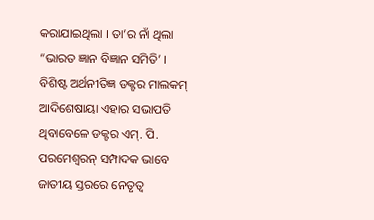କରାଯାଇଥିଲା । ତା’ର ନାଁ ଥିଲା  “ଭାରତ ଜ୍ଞାନ ବିଜ୍ଞାନ ସମିତି’ । ବିଶିଷ୍ଟ ଅର୍ଥନୀତିଜ୍ଞ ଡକ୍ଟର ମାଲକମ୍ ଆଦିଶେଷାୟା ଏହାର ସଭାପତି ଥିବାବେଳେ ଡକ୍ଟର ଏମ୍. ପି. ପରମେଶ୍ୱରନ୍ ସମ୍ପାଦକ ଭାବେ ଜାତୀୟ ସ୍ତରରେ ନେତୃତ୍ୱ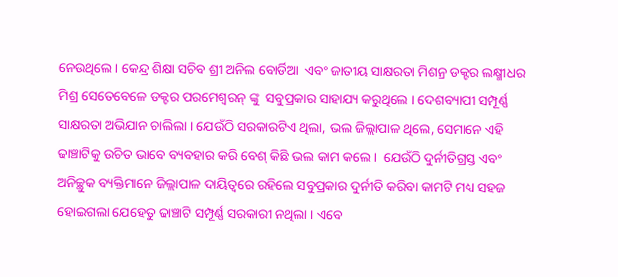ନେଉଥିଲେ । କେନ୍ଦ୍ର ଶିକ୍ଷା ସଚିବ ଶ୍ରୀ ଅନିଲ ବୋର୍ଡିଆ  ଏବଂ ଜାତୀୟ ସାକ୍ଷରତା ମିଶନ୍ର ଡକ୍ଟର ଲକ୍ଷ୍ମୀଧର ମିଶ୍ର ସେତେବେଳେ ଡକ୍ଟର ପରମେଶ୍ୱରନ୍ ଙ୍କୁ  ସବୁପ୍ରକାର ସାହାଯ୍ୟ କରୁଥିଲେ । ଦେଶବ୍ୟାପୀ ସମ୍ପୂର୍ଣ୍ଣ ସାକ୍ଷରତା ଅଭିଯାନ ଚାଲିଲା । ଯେଉଁଠି ସରକାରଟିଏ ଥିଲା, ଭଲ ଜିଲ୍ଲାପାଳ ଥିଲେ, ସେମାନେ ଏହି ଢାଞ୍ଚାଟିକୁ ଉଚିତ ଭାବେ ବ୍ୟବହାର କରି ବେଶ୍ କିଛି ଭଲ କାମ କଲେ ।  ଯେଉଁଠି ଦୁର୍ନୀତିଗ୍ରସ୍ତ ଏବଂ ଅନିଚ୍ଛୁକ ବ୍ୟକ୍ତିମାନେ ଜିଲ୍ଲାପାଳ ଦାୟିତ୍ୱରେ ରହିଲେ ସବୁପ୍ରକାର ଦୁର୍ନୀତି କରିବା କାମଟି ମଧ୍ୟ ସହଜ ହୋଇଗଲା ଯେହେତୁ ଢାଞ୍ଚାଟି ସମ୍ପୂର୍ଣ୍ଣ ସରକାରୀ ନଥିଲା । ଏବେ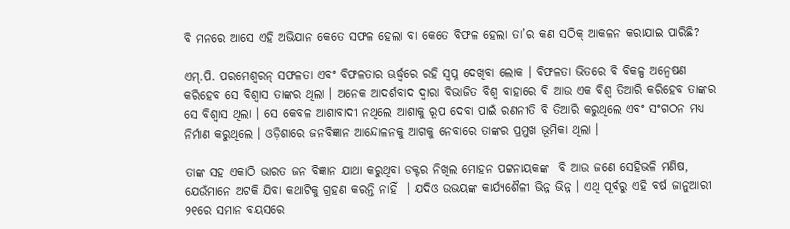ବି ମନରେ ଆସେ ଏହି ଅଭିଯାନ କେତେ ସଫଳ ହେଲା ବା କେତେ ବିଫଳ ହେଲା ତା’ର କଣ ସଠିକ୍ ଆକଳନ କରାଯାଇ ପାରିଛି?

ଏମ୍.ପି. ପରମେଶ୍ୱରନ୍ ସଫଳତା ଏବଂ ବିଫଳତାର ଊର୍ଦ୍ଧ୍ୱରେ ରହି ସ୍ୱପ୍ନ ଦେଖିବା ଲୋକ । ବିଫଳତା ଭିତରେ ବି ବିକଳ୍ପ ଅନ୍ୱେଷଣ କରିହେବ ସେ ବିଶ୍ୱାସ ତାଙ୍କର ଥିଲା । ଅନେକ ଆଦର୍ଶବାଦ ଦ୍ୱାରା ବିଭାଜିତ ବିଶ୍ୱ ବାହାରେ ବି ଆଉ ଏକ ବିଶ୍ୱ ତିଆରି କରିହେବ ତାଙ୍କର ସେ ବିଶ୍ୱାସ ଥିଲା । ସେ କେବଳ ଆଶାବାଦୀ ନଥିଲେ ଆଶାକୁ ରୂପ ଦେବା ପାଇଁ ରଣନୀତି ବି ତିଆରି କରୁଥିଲେ ଏବଂ ସଂଗଠନ ମଧ୍ୟ ନିର୍ମାଣ କରୁଥିଲେ । ଓଡ଼ିଶାରେ ଜନବିଜ୍ଞାନ ଆନ୍ଦୋଳନକୁ ଆଗକୁ ନେବାରେ ତାଙ୍କର ପ୍ରମୁଖ ଭୂମିକା ଥିଲା ।

ତାଙ୍କ ସହ ଏକାଠି ଭାରତ ଜନ ବିଜ୍ଞାନ ଯାଥା କରୁଥିବା ଡକ୍ଟର ନିଖିଲ ମୋହନ ପଟ୍ଟନାୟକଙ୍କ  ବି ଆଉ ଜଣେ ସେହିଭଳି ମଣିଷ, ଯେଉଁମାନେ ଅଟକି ଯିବା କଥାଟିକୁ ଗ୍ରହଣ କରନ୍ତି ନାହିଁ  । ଯଦିଓ ଉଭୟଙ୍କ କାର୍ଯ୍ୟଶୈଳୀ ଭିନ୍ନ ଭିନ୍ନ । ଏଥି ପୂର୍ବରୁ ଏହି ବର୍ଷ ଜାନୁଆରୀ ୨୧ରେ ସମାନ ବୟସରେ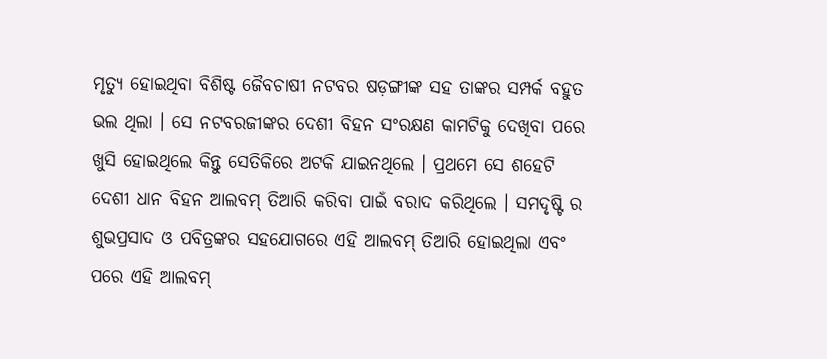ମୃତ୍ୟୁ ହୋଇଥିବା ବିଶିଷ୍ଟ ଜୈବଚାଷୀ ନଟବର ଷଡ଼ଙ୍ଗୀଙ୍କ ସହ ତାଙ୍କର ସମ୍ପର୍କ ବହୁତ ଭଲ ଥିଲା । ସେ ନଟବରଜୀଙ୍କର ଦେଶୀ ବିହନ ସଂରକ୍ଷଣ କାମଟିକୁ ଦେଖିବା ପରେ ଖୁସି ହୋଇଥିଲେ କିନ୍ତୁ ସେତିକିରେ ଅଟକି ଯାଇନଥିଲେ । ପ୍ରଥମେ ସେ ଶହେଟି ଦେଶୀ ଧାନ ବିହନ ଆଲବମ୍ ତିଆରି କରିବା ପାଇଁ ବରାଦ କରିଥିଲେ । ସମଦୃଷ୍ଟି ର ଶୁଭପ୍ରସାଦ ଓ ପବିତ୍ରଙ୍କର ସହଯୋଗରେ ଏହି ଆଲବମ୍ ତିଆରି ହୋଇଥିଲା ଏବଂ ପରେ ଏହି ଆଲବମ୍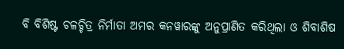ବି ବିଶିଷ୍ଟ ଚଳଚ୍ଚିତ୍ର ନିର୍ମାତା ଅମର କନୱାରଙ୍କୁ ଅନୁପ୍ରାଣିତ କରିଥିଲା ଓ ଶିବାଶିଷ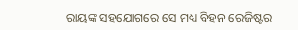ରାୟଙ୍କ ସହଯୋଗରେ ସେ ମଧ୍ୟ ବିହନ ରେଜିଷ୍ଟର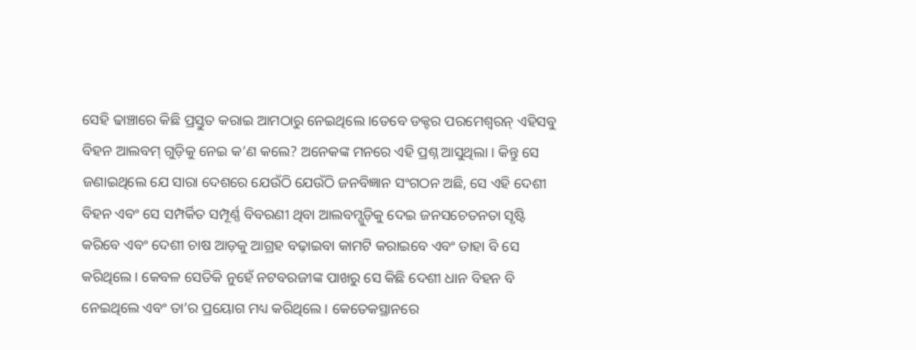ସେହି ଢାଞ୍ଚାରେ କିଛି ପ୍ରସ୍ତୁତ କରାଇ ଆମଠାରୁ ନେଇଥିଲେ ।ତେବେ ଡକ୍ଟର ପରମେଶ୍ୱରନ୍ ଏହିସବୁ ବିହନ ଆଲବମ୍ ଗୁଡ଼ିକୁ ନେଇ କ’ଣ କଲେ? ଅନେକଙ୍କ ମନରେ ଏହି ପ୍ରଶ୍ନ ଆସୁଥିଲା । କିନ୍ତୁ ସେ ଜଣାଇଥିଲେ ଯେ ସାରା ଦେଶରେ ଯେଉଁଠି ଯେଉଁଠି ଜନବିଜ୍ଞାନ ସଂଗଠନ ଅଛି, ସେ ଏହି ଦେଶୀ ବିହନ ଏବଂ ସେ ସମ୍ପର୍କିତ ସମ୍ପୂର୍ଣ୍ଣ ବିବରଣୀ ଥିବା ଆଲବମ୍ଗୁଡ଼ିକୁ ଦେଇ ଜନସଚେତନତା ସୃଷ୍ଟି କରିବେ ଏବଂ ଦେଶୀ ଚାଷ ଆଡ଼କୁ ଆଗ୍ରହ ବଢ଼ାଇବା କାମଟି କରାଇବେ ଏବଂ ତାହା ବି ସେ କରିଥିଲେ । କେବଳ ସେତିକି ନୁହେଁ ନଟବରଜୀଙ୍କ ପାଖରୁ ସେ କିଛି ଦେଶୀ ଧାନ ବିହନ ବି ନେଇଥିଲେ ଏବଂ ତା’ର ପ୍ରୟୋଗ ମଧ୍ୟ କରିଥିଲେ । କେତେକସ୍ଥାନରେ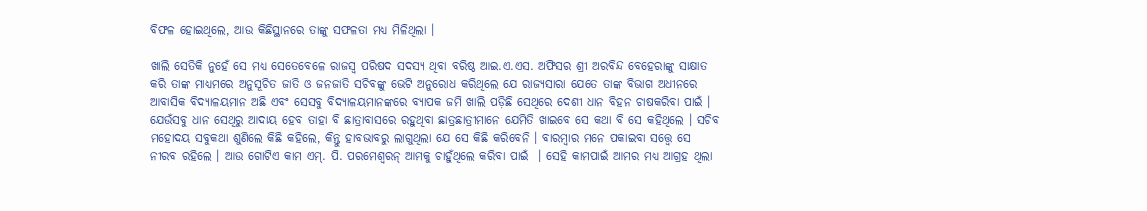ବିଫଳ ହୋଇଥିଲେ, ଆଉ କିଛିସ୍ଥାନରେ ତାଙ୍କୁ ସଫଳତା ମଧ୍ୟ ମିଳିଥିଲା ।

ଖାଲି ସେତିକି ନୁହେଁ ସେ ମଧ୍ୟ ସେତେବେଳେ ରାଜସ୍ୱ ପରିଷଦ ସଦସ୍ୟ ଥିବା ବରିଷ୍ଠ ଆଇ.ଏ.ଏସ. ଅଫିସର ଶ୍ରୀ ଅରବିନ୍ଦ ବେହେରାଙ୍କୁ ସାକ୍ଷାତ କରି ତାଙ୍କ ମାଧ୍ୟମରେ ଅନୁସୂଚିତ ଜାତି ଓ ଜନଜାତି ସଚିବଙ୍କୁ ଭେଟି ଅନୁରୋଧ କରିଥିଲେ ଯେ ରାଜ୍ୟସାରା ଯେତେ ତାଙ୍କ ବିଭାଗ ଅଧୀନରେ ଆବାସିକ ବିଦ୍ୟାଳୟମାନ ଅଛି ଏବଂ ସେସବୁ ବିଦ୍ୟାଳୟମାନଙ୍କରେ ବ୍ୟାପକ ଜମି ଖାଲି ପଡ଼ିଛି ସେଥିରେ ଦେଶୀ ଧାନ ବିହନ ଚାଷକରିବା ପାଇଁ । ଯେଉଁସବୁ ଧାନ ସେଥିରୁ ଆଦାୟ ହେବ ତାହା ବି ଛାତ୍ରାବାସରେ ରହୁଥିବା ଛାତ୍ରଛାତ୍ରୀମାନେ ଯେମିତି ଖାଇବେ ସେ କଥା ବି ସେ କହିଥିଲେ । ସଚିବ ମହୋଦୟ ସବୁକଥା ଶୁଣିଲେ କିଛି କହିଲେ, କିନ୍ତୁ ହାବଭାବରୁ ଲାଗୁଥିଲା ଯେ ସେ କିଛି କରିବେନି । ବାରମ୍ବାର ମନେ ପକାଇବା ସତ୍ତ୍ୱେ ସେ ନୀରବ ରହିଲେ । ଆଉ ଗୋଟିଏ କାମ ଏମ୍. ପି. ପରମେଶ୍ୱରନ୍ ଆମକୁ ଚାହୁଁଥିଲେ କରିବା ପାଇଁ  । ସେହି କାମପାଇଁ ଆମର ମଧ୍ୟ ଆଗ୍ରହ ଥିଲା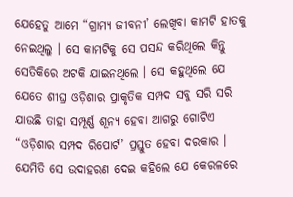ଯେହେତୁ ଆମେ “ଗ୍ରାମ୍ୟ ଜୀବନୀ’ ଲେଖିବା କାମଟି ହାତକୁ ନେଇଥିଲୁ । ସେ କାମଟିକୁ ସେ ପସନ୍ଦ କରିଥିଲେ କିନ୍ତୁ ସେତିକିରେ ଅଟକି ଯାଇନଥିଲେ । ସେ କହୁଥିଲେ ଯେ ଯେତେ ଶୀଘ୍ର ଓଡ଼ିଶାର ପ୍ରାକୃତିକ ସମ୍ପଦ ସବୁ ସରି ସରି ଯାଉଛି ତାହା ସମ୍ପୂର୍ଣ୍ଣ ଶୂନ୍ୟ ହେବା ଆଗରୁ ଗୋଟିଏ “ଓଡ଼ିଶାର ସମ୍ପଦ ରିପୋର୍ଟ’ ପ୍ରସ୍ତୁତ ହେବା ଦରକାର । ଯେମିତି ସେ ଉଦାହରଣ ଦେଇ କହିଲେ ଯେ କେରଳରେ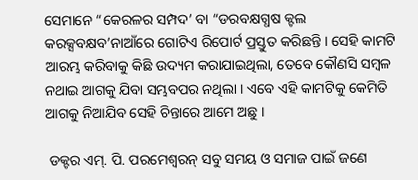ସେମାନେ “କେରଳର ସମ୍ପଦ’ ବା “ଡରବକ୍ଷଗ୍ଧଷ କ୍ଟଲ କରକ୍ସବକ୍ଷବ’ନାଆଁରେ ଗୋଟିଏ ରିପୋର୍ଟ ପ୍ରସ୍ତୁତ କରିଛନ୍ତି । ସେହି କାମଟି ଆରମ୍ଭ କରିବାକୁ କିଛି ଉଦ୍ୟମ କରାଯାଇଥିଲା, ତେବେ କୌଣସି ସମ୍ବଳ ନଥାଇ ଆଗକୁ ଯିବା ସମ୍ଭବପର ନଥିଲା । ଏବେ ଏହି କାମଟିକୁ କେମିତି ଆଗକୁ ନିଆଯିବ ସେହି ଚିନ୍ତାରେ ଆମେ ଅଛୁ ।

 ଡକ୍ଟର ଏମ୍. ପି. ପରମେଶ୍ୱରନ୍ ସବୁ ସମୟ ଓ ସମାଜ ପାଇଁ ଜଣେ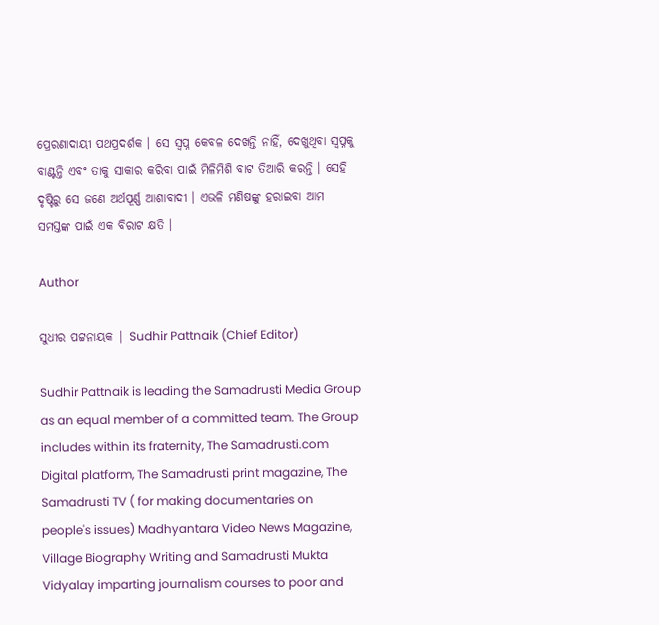ପ୍ରେରଣାଦାୟୀ ପଥପ୍ରଦର୍ଶକ । ସେ ସ୍ୱପ୍ନ କେବଳ ଦେଖନ୍ତି ନାହିଁ, ଦେଖୁଥିବା ସ୍ୱପ୍ନକୁ ବାଣ୍ଟନ୍ତି ଏବଂ ତାକୁ ସାକାର କରିବା ପାଇଁ ମିଳିମିଶି ବାଟ ତିଆରି କରନ୍ତି । ସେହି ଦୃଷ୍ଟିରୁ ସେ ଜଣେ ଅର୍ଥପୂର୍ଣ୍ଣ ଆଶାବାଦୀ । ଏଭଳି ମଣିଷଙ୍କୁ ହରାଇବା ଆମ ସମସ୍ତଙ୍କ ପାଇଁ ଏକ ବିରାଟ କ୍ଷତି ।

Author

ସୁଧୀର ପଟ୍ଟନାୟକ | Sudhir Pattnaik (Chief Editor)

Sudhir Pattnaik is leading the Samadrusti Media Group as an equal member of a committed team. The Group includes within its fraternity, The Samadrusti.com Digital platform, The Samadrusti print magazine, The Samadrusti TV ( for making documentaries on people's issues) Madhyantara Video News Magazine, Village Biography Writing and Samadrusti Mukta Vidyalay imparting journalism courses to poor and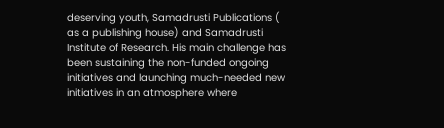deserving youth, Samadrusti Publications ( as a publishing house) and Samadrusti Institute of Research. His main challenge has been sustaining the non-funded ongoing initiatives and launching much-needed new initiatives in an atmosphere where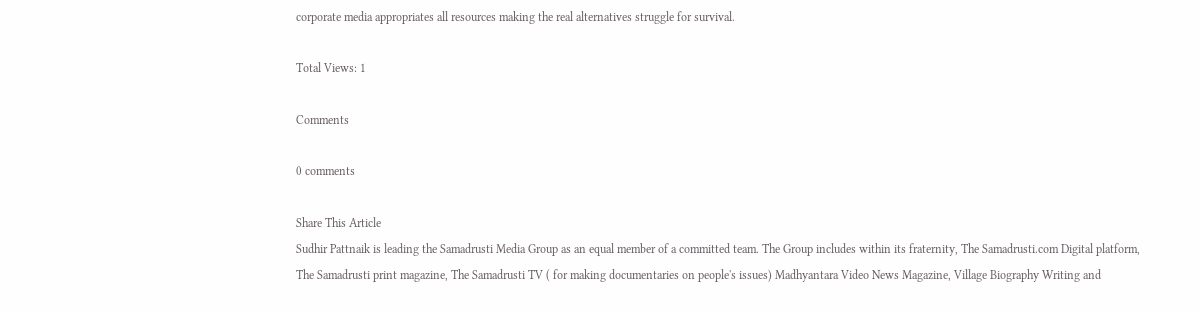corporate media appropriates all resources making the real alternatives struggle for survival.

Total Views: 1

Comments

0 comments

Share This Article
Sudhir Pattnaik is leading the Samadrusti Media Group as an equal member of a committed team. The Group includes within its fraternity, The Samadrusti.com Digital platform, The Samadrusti print magazine, The Samadrusti TV ( for making documentaries on people's issues) Madhyantara Video News Magazine, Village Biography Writing and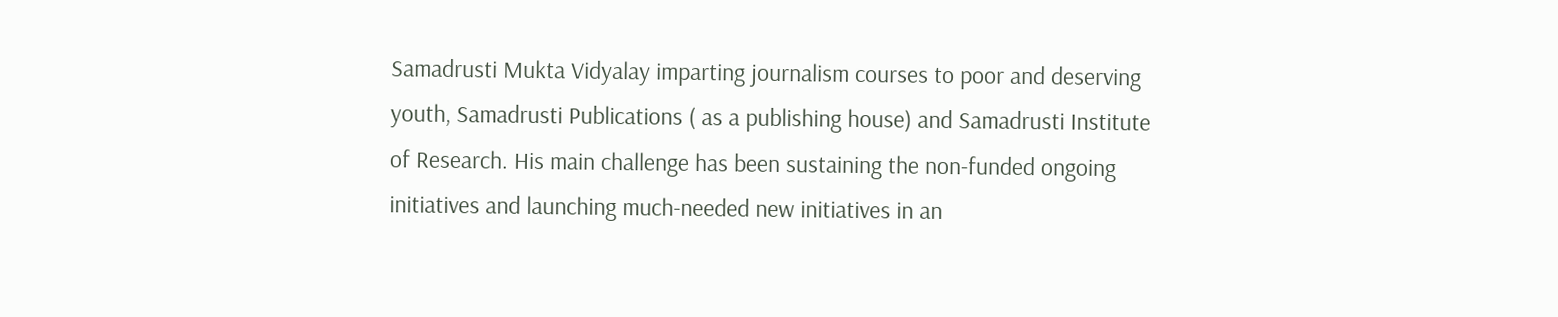Samadrusti Mukta Vidyalay imparting journalism courses to poor and deserving youth, Samadrusti Publications ( as a publishing house) and Samadrusti Institute of Research. His main challenge has been sustaining the non-funded ongoing initiatives and launching much-needed new initiatives in an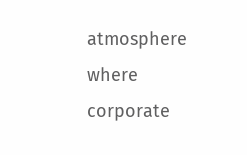atmosphere where corporate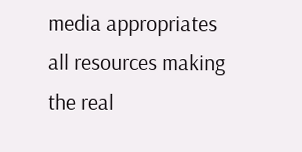media appropriates all resources making the real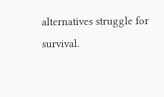alternatives struggle for survival.